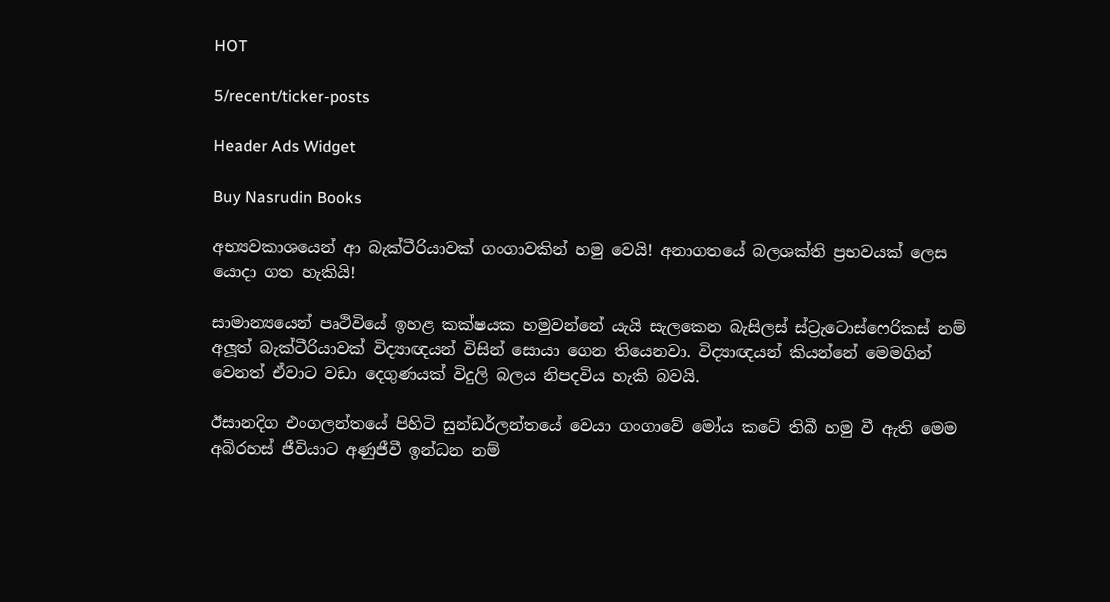HOT

5/recent/ticker-posts

Header Ads Widget

Buy Nasrudin Books

අභ්‍යවකාශයෙන් ආ බැක්ටීරියාවක් ගංගාවකින් හමු වෙයි! අනාගතයේ බලශක්ති ප්‍රභවයක් ලෙස යොදා ගත හැකියි!

සාමාන්‍යයෙන් පෘථිවියේ ඉහළ කක්ෂයක හමුවන්නේ යැයි සැලකෙන බැසිලස් ස්ට්‍රැටොස්ෆෙරිකස් නම් අලූත් බැක්ටීරියාවක් විද්‍යාඥයන් විසින් සොයා ගෙන තියෙනවා. විද්‍යාඥයන් කියන්නේ මෙමගින් වෙනත් ඒවාට වඩා දෙගුණයක් විදුලි බලය නිපදවිය හැකි බවයි.

ඊසානදිග එංගලන්තයේ පිහිටි සුන්ඩර්ලන්තයේ වෙයා ගංගාවේ මෝය කටේ තිබී හමු වී ඇති මෙම අබිරහස් ජීවියාට අණුජීවී ඉන්ධන නම්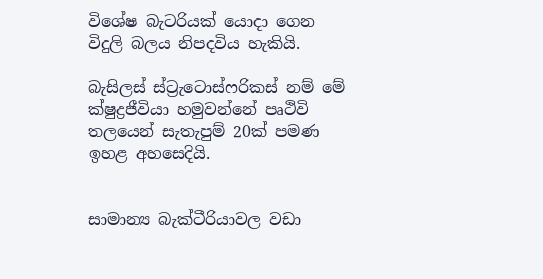විශේෂ බැටරියක් යොදා ගෙන විදුලි බලය නිපදවිය හැකියි.

බැසිලස් ස්ට්‍රැටොස්ෆරිකස් නම් මේ ක්ෂුද්‍රජීවියා හමුවන්නේ පෘථිවි තලයෙන් සැතැපුම් 20ක් පමණ ඉහළ අහසෙදියි.


සාමාන්‍ය බැක්ටීරියාවල වඩා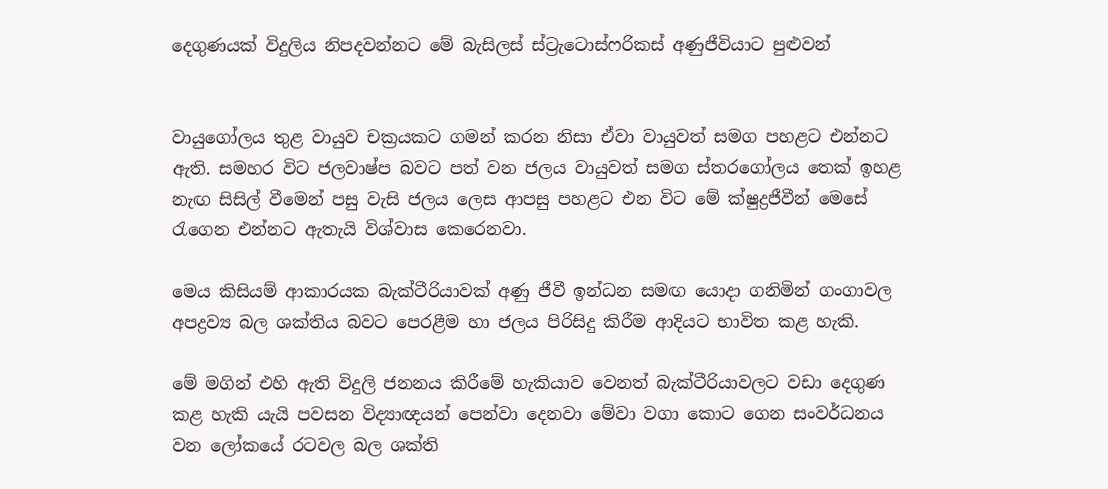දෙගුණයක් විදුලිය නිපදවන්නට මේ බැසිලස් ස්ට්‍රැටොස්ෆරිකස් අණුජීවියාට පුළුවන්


වායුගෝලය තුළ වායුව චක්‍රයකට ගමන් කරන නිසා ඒවා වායුවත් සමග පහළට එන්නට ඇති. සමහර විට ජලවාෂ්ප බවට පත් වන ජලය වායුවත් සමග ස්තරගෝලය තෙක් ඉහළ නැඟ සිසිල් වීමෙන් පසු වැසි ජලය ලෙස ආපසු පහළට එන විට මේ ක්ෂුද්‍රජීවීන් මෙසේ රැගෙන එන්නට ඇතැයි විශ්වාස කෙරෙනවා.

මෙය කිසියම් ආකාරයක බැක්ටීරියාවක් අණු ජීවී ඉන්ධන සමඟ යොදා ගනිමින් ගංගාවල අපද්‍රව්‍ය බල ශක්තිය බවට පෙරළීම හා ජලය පිරිසිදු කිරීම ආදියට භාවිත කළ හැකි.

මේ මගින් එහි ඇති විදුලි ජනනය කිරීමේ හැකියාව වෙනත් බැක්ටීරියාවලට වඩා දෙගුණ කළ හැකි යැයි පවසන විද්‍යාඥයන් පෙන්වා දෙනවා මේවා වගා කොට ගෙන සංවර්ධනය වන ලෝකයේ රටවල බල ශක්ති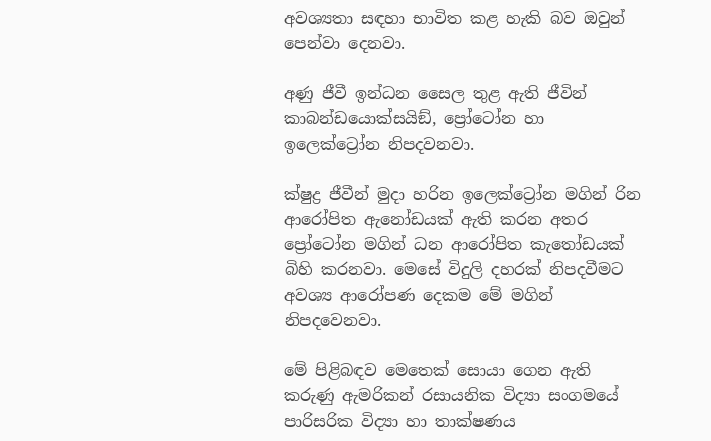අවශ්‍යතා සඳහා භාවිත කළ හැකි බව ඔවුන් පෙන්වා දෙනවා.

අණු ජීවී ඉන්ධන සෛල තුළ ඇති ජීවින් කාබන්ඩයොක්සයිඞ්, ප්‍රෝටෝන හා ඉලෙක්ට්‍රෝන නිපදවනවා.

ක්ෂුද්‍ර ජීවීන් මුදා හරින ඉලෙක්ට්‍රෝන මගින් රින ආරෝපිත ඇනෝඩයක් ඇති කරන අතර ප්‍රෝටෝන මගින් ධන ආරෝපිත කැතෝඩයක් බිහි කරනවා. මෙසේ විදුලි දහරක් නිපදවීමට අවශ්‍ය ආරෝපණ දෙකම මේ මගින් නිපදවෙනවා.

මේ පිළිබඳව මෙතෙක් සොයා ගෙන ඇති කරුණු ඇමරිකන් රසායනික විද්‍යා සංගමයේ පාරිසරික විද්‍යා හා තාක්ෂණය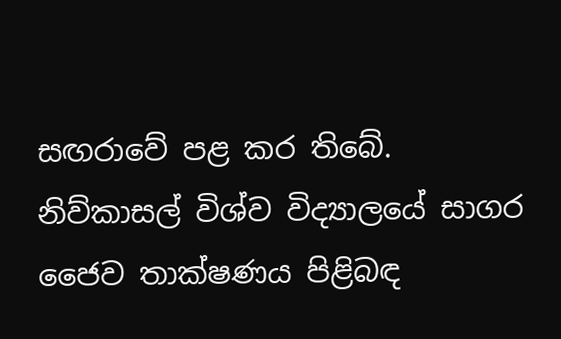සඟරාවේ පළ කර තිබේ. නිව්කාසල් විශ්ව විද්‍යාලයේ සාගර ජෛව තාක්ෂණය පිළිබඳ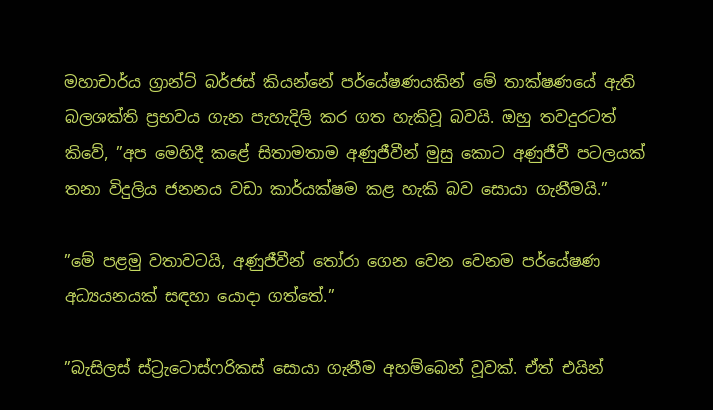මහාචාර්ය ග්‍රාන්ට් බර්ජස් කියන්නේ පර්යේෂණයකින් මේ තාක්ෂණයේ ඇති බලශක්ති ප්‍රභවය ගැන පැහැදිලි කර ගත හැකිවූ බවයි. ඔහු තවදුරටත් කිවේ, ”අප මෙහිදී කළේ සිතාමතාම අණුජීවීන් මුසු කොට අණුජීවී පටලයක් තනා විදුලිය ජනනය වඩා කාර්යක්ෂම කළ හැකි බව සොයා ගැනීමයි.”

”මේ පළමු වතාවටයි, අණුජීවීන් තෝරා ගෙන වෙන වෙනම පර්යේෂණ අධ්‍යයනයක් සඳහා යොදා ගත්තේ.”

”බැසිලස් ස්ට්‍රැටොස්ෆරිකස් සොයා ගැනීම අහම්බෙන් වූවක්. ඒත් එයින්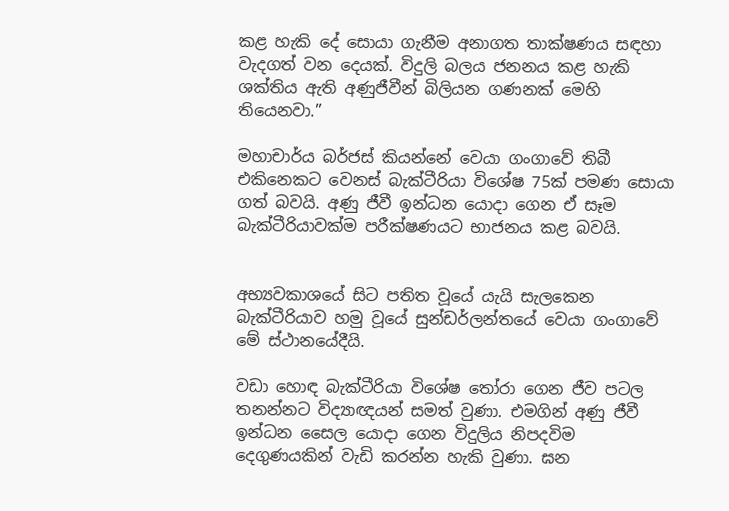කළ හැකි දේ සොයා ගැනීම අනාගත තාක්ෂණය සඳහා වැදගත් වන දෙයක්. විදුලි බලය ජනනය කළ හැකි ශක්තිය ඇති අණුජීවීන් බිලියන ගණනක් මෙහි තියෙනවා.”

මහාචාර්ය බර්ජස් කියන්නේ වෙයා ගංගාවේ තිබී එකිනෙකට වෙනස් බැක්ටීරියා විශේෂ 75ක් පමණ සොයා ගත් බවයි. අණු ජීවී ඉන්ධන යොදා ගෙන ඒ සෑම බැක්ටීරියාවක්ම පරීක්ෂණයට භාජනය කළ බවයි.


අභ්‍යවකාශයේ සිට පතිත වූයේ යැයි සැලකෙන බැක්ටීරියාව හමු වූයේ සුන්ඩර්ලන්තයේ වෙයා ගංගාවේ මේ ස්ථානයේදීයි.

වඩා හොඳ බැක්ටීරියා විශේෂ තෝරා ගෙන ජීව පටල තනන්නට විද්‍යාඥයන් සමත් වුණා. එමගින් අණු ජීවී ඉන්ධන සෛල යොදා ගෙන විදුලිය නිපදවිම දෙගුණයකින් වැඩි කරන්න හැකි වුණා. ඝන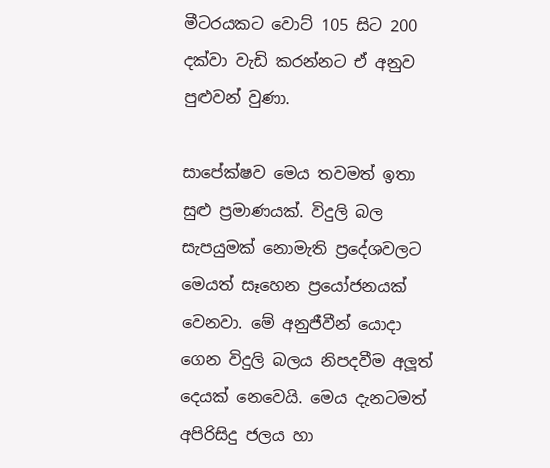මීටරයකට වොට් 105 සිට 200 දක්වා වැඩි කරන්නට ඒ අනුව පුළුවන් වුණා.

සාපේක්ෂව මෙය තවමත් ඉතා සුළු ප්‍රමාණයක්. විදුලි බල සැපයුමක් නොමැති ප්‍රදේශවලට මෙයත් සෑහෙන ප්‍රයෝජනයක් වෙනවා. මේ අනුජීවීන් යොදා ගෙන විදුලි බලය නිපදවීම අලූත් දෙයක් නෙවෙයි. මෙය දැනටමත් අපිරිසිදු ජලය හා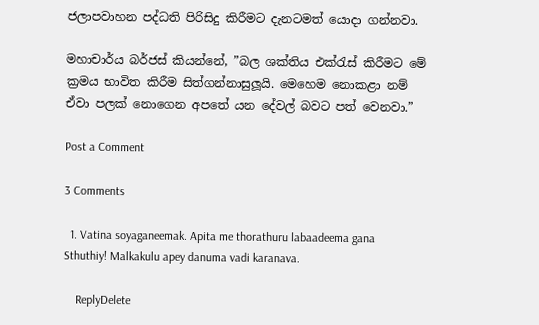ජලාපවාහන පද්ධති පිරිසිදු කිරීමට දැනටමත් යොදා ගන්නවා.

මහාචාර්ය බර්ජස් කියන්නේ, ”බල ශක්තිය එක්රැස් කිරීමට මේ ක්‍රමය භාවිත කිරීම සිත්ගන්නාසුලූයි. මෙහෙම නොකළා නම් ඒවා පලක් නොගෙන අපතේ යන දේවල් බවට පත් වෙනවා.”

Post a Comment

3 Comments

  1. Vatina soyaganeemak. Apita me thorathuru labaadeema gana Sthuthiy! Malkakulu apey danuma vadi karanava.

    ReplyDelete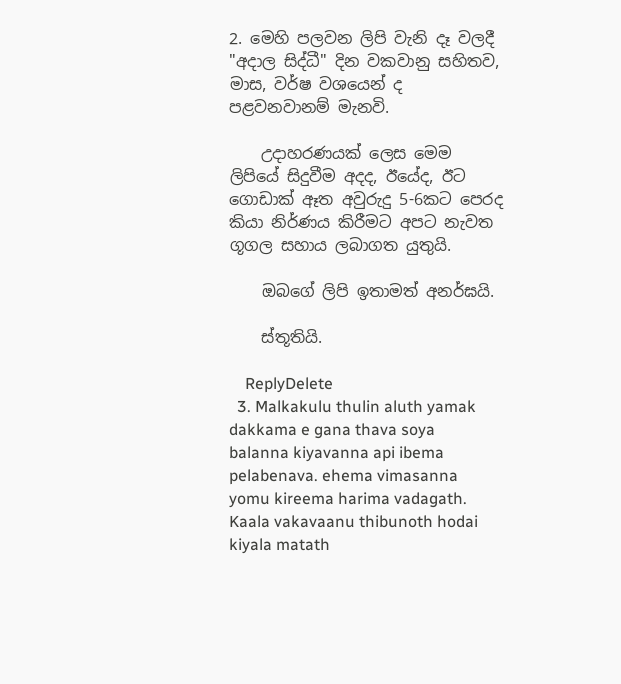2. මෙහි පලවන ලිපි වැනි දෑ වලදී "අදාල සිද්ධී" දින වකවානු සහිතව, මාස, වර්ෂ වශයෙන් ද පළවනවානම් මැනවි.

    උදාහරණයක් ලෙස මෙම ලිපියේ සිදුවීම අදද, ඊයේද, ඊට ගොඩාක් ඈත අවුරුදු 5-6කට පෙරද කියා නිර්ණය කිරීමට අපට නැවත ගූගල සහාය ලබාගත යුතුයි.

    ඔබගේ ලිපි ඉතාමත් අනර්ඝයි.

    ස්තූතියි.

    ReplyDelete
  3. Malkakulu thulin aluth yamak dakkama e gana thava soya balanna kiyavanna api ibema pelabenava. ehema vimasanna yomu kireema harima vadagath. Kaala vakavaanu thibunoth hodai kiyala matath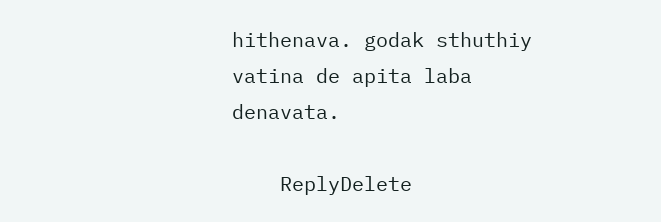hithenava. godak sthuthiy vatina de apita laba denavata.

    ReplyDelete